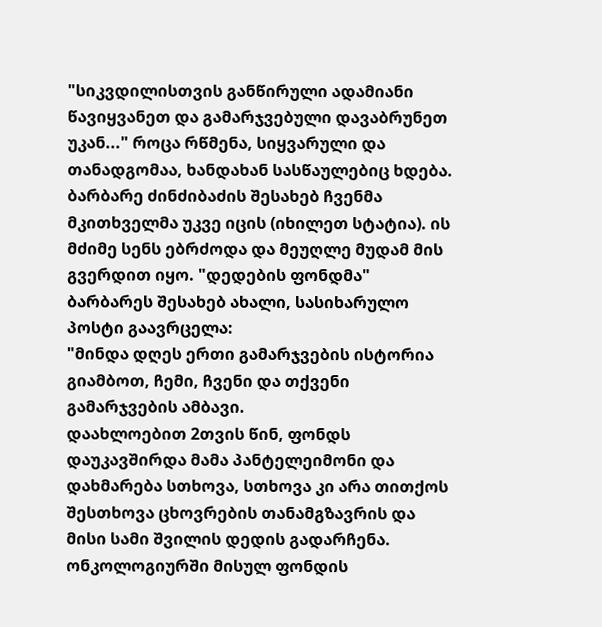"სიკვდილისთვის განწირული ადამიანი წავიყვანეთ და გამარჯვებული დავაბრუნეთ უკან..." როცა რწმენა, სიყვარული და თანადგომაა, ხანდახან სასწაულებიც ხდება. ბარბარე ძინძიბაძის შესახებ ჩვენმა მკითხველმა უკვე იცის (იხილეთ სტატია). ის მძიმე სენს ებრძოდა და მეუღლე მუდამ მის გვერდით იყო. "დედების ფონდმა" ბარბარეს შესახებ ახალი, სასიხარულო პოსტი გაავრცელა:
"მინდა დღეს ერთი გამარჯვების ისტორია გიამბოთ, ჩემი, ჩვენი და თქვენი გამარჯვების ამბავი.
დაახლოებით 2თვის წინ, ფონდს დაუკავშირდა მამა პანტელეიმონი და დახმარება სთხოვა, სთხოვა კი არა თითქოს შესთხოვა ცხოვრების თანამგზავრის და მისი სამი შვილის დედის გადარჩენა.
ონკოლოგიურში მისულ ფონდის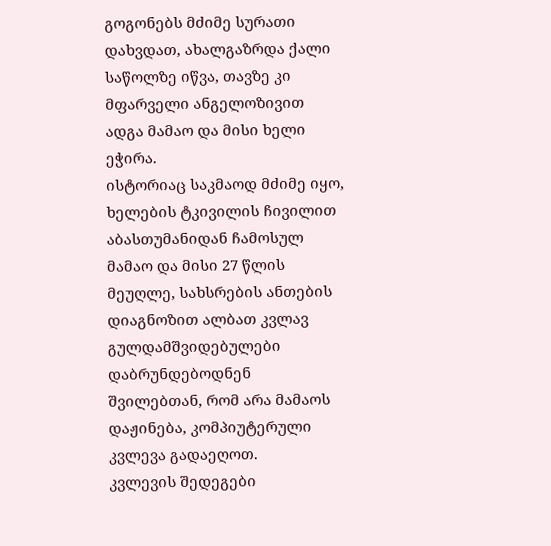გოგონებს მძიმე სურათი დახვდათ, ახალგაზრდა ქალი საწოლზე იწვა, თავზე კი მფარველი ანგელოზივით ადგა მამაო და მისი ხელი ეჭირა.
ისტორიაც საკმაოდ მძიმე იყო, ხელების ტკივილის ჩივილით აბასთუმანიდან ჩამოსულ მამაო და მისი 27 წლის მეუღლე, სახსრების ანთების დიაგნოზით ალბათ კვლავ გულდამშვიდებულები დაბრუნდებოდნენ შვილებთან, რომ არა მამაოს დაჟინება, კომპიუტერული კვლევა გადაეღოთ.
კვლევის შედეგები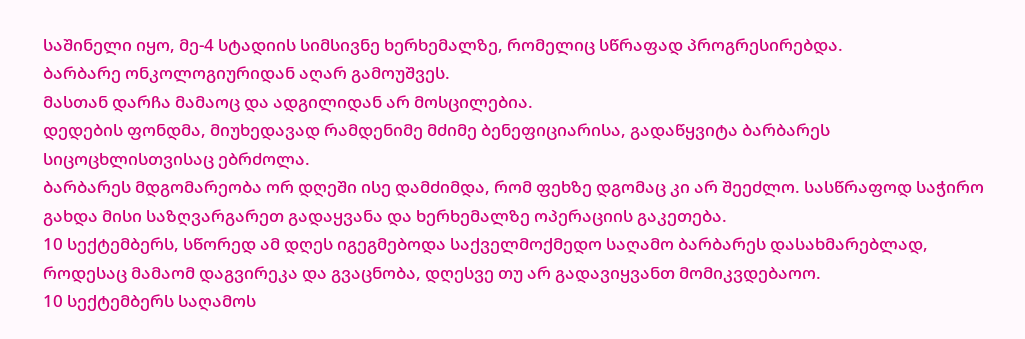საშინელი იყო, მე-4 სტადიის სიმსივნე ხერხემალზე, რომელიც სწრაფად პროგრესირებდა.
ბარბარე ონკოლოგიურიდან აღარ გამოუშვეს.
მასთან დარჩა მამაოც და ადგილიდან არ მოსცილებია.
დედების ფონდმა, მიუხედავად რამდენიმე მძიმე ბენეფიციარისა, გადაწყვიტა ბარბარეს სიცოცხლისთვისაც ებრძოლა.
ბარბარეს მდგომარეობა ორ დღეში ისე დამძიმდა, რომ ფეხზე დგომაც კი არ შეეძლო. სასწრაფოდ საჭირო გახდა მისი საზღვარგარეთ გადაყვანა და ხერხემალზე ოპერაციის გაკეთება.
10 სექტემბერს, სწორედ ამ დღეს იგეგმებოდა საქველმოქმედო საღამო ბარბარეს დასახმარებლად, როდესაც მამაომ დაგვირეკა და გვაცნობა, დღესვე თუ არ გადავიყვანთ მომიკვდებაოო.
10 სექტემბერს საღამოს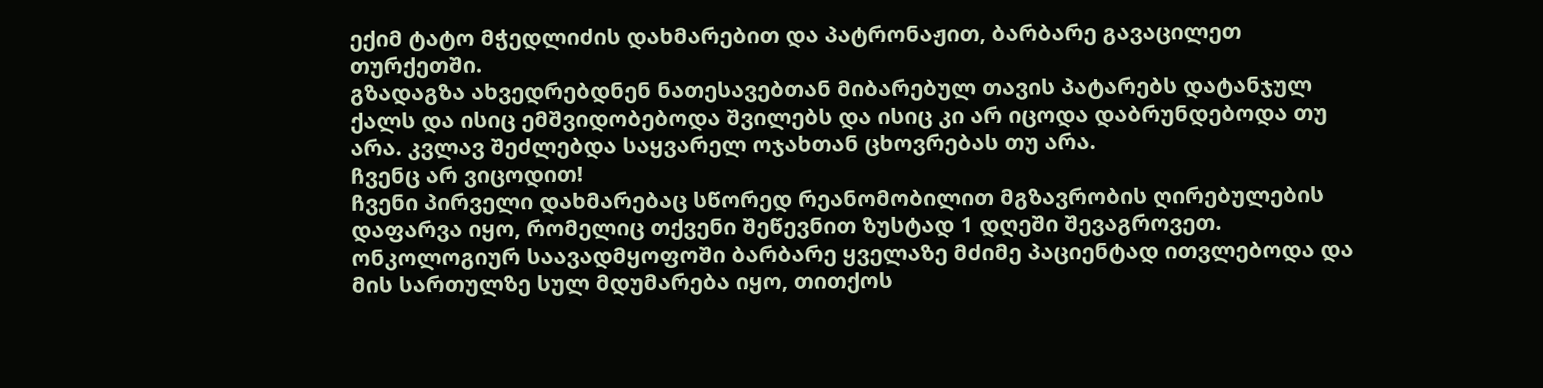ექიმ ტატო მჭედლიძის დახმარებით და პატრონაჟით, ბარბარე გავაცილეთ თურქეთში.
გზადაგზა ახვედრებდნენ ნათესავებთან მიბარებულ თავის პატარებს დატანჯულ ქალს და ისიც ემშვიდობებოდა შვილებს და ისიც კი არ იცოდა დაბრუნდებოდა თუ არა. კვლავ შეძლებდა საყვარელ ოჯახთან ცხოვრებას თუ არა.
ჩვენც არ ვიცოდით!
ჩვენი პირველი დახმარებაც სწორედ რეანომობილით მგზავრობის ღირებულების დაფარვა იყო, რომელიც თქვენი შეწევნით ზუსტად 1 დღეში შევაგროვეთ.
ონკოლოგიურ საავადმყოფოში ბარბარე ყველაზე მძიმე პაციენტად ითვლებოდა და მის სართულზე სულ მდუმარება იყო, თითქოს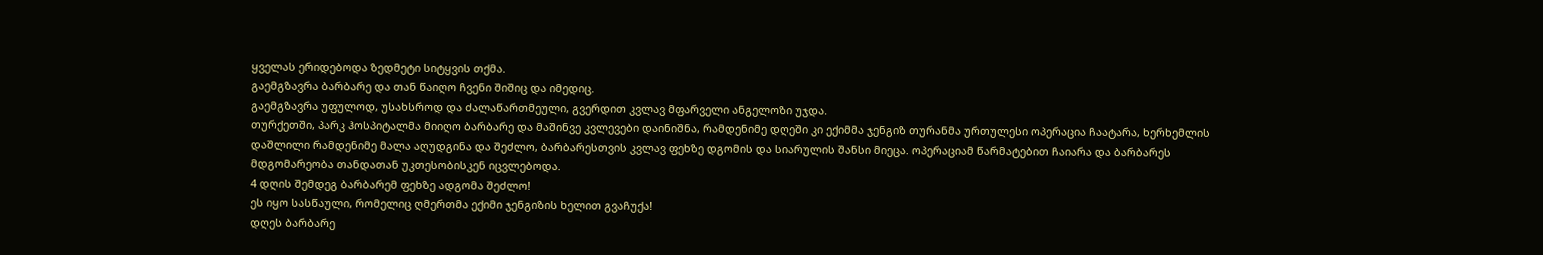ყველას ერიდებოდა ზედმეტი სიტყვის თქმა.
გაემგზავრა ბარბარე და თან წაიღო ჩვენი შიშიც და იმედიც.
გაემგზავრა უფულოდ, უსახსროდ და ძალაწართმეული, გვერდით კვლავ მფარველი ანგელოზი უჯდა.
თურქეთში, პარკ ჰოსპიტალმა მიიღო ბარბარე და მაშინვე კვლევები დაინიშნა, რამდენიმე დღეში კი ექიმმა ჯენგიზ თურანმა ურთულესი ოპერაცია ჩაატარა, ხერხემლის დაშლილი რამდენიმე მალა აღუდგინა და შეძლო, ბარბარესთვის კვლავ ფეხზე დგომის და სიარულის შანსი მიეცა. ოპერაციამ წარმატებით ჩაიარა და ბარბარეს მდგომარეობა თანდათან უკთესობისკენ იცვლებოდა.
4 დღის შემდეგ ბარბარემ ფეხზე ადგომა შეძლო!
ეს იყო სასწაული, რომელიც ღმერთმა ექიმი ჯენგიზის ხელით გვაჩუქა!
დღეს ბარბარე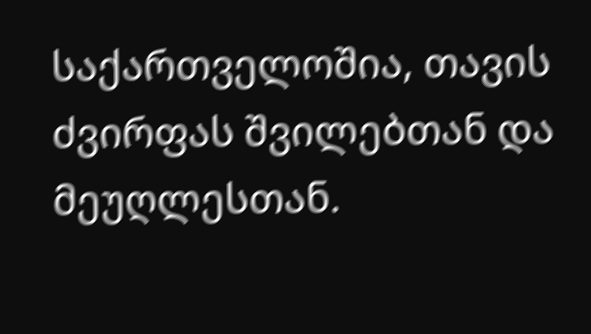საქართველოშია, თავის ძვირფას შვილებთან და მეუღლესთან.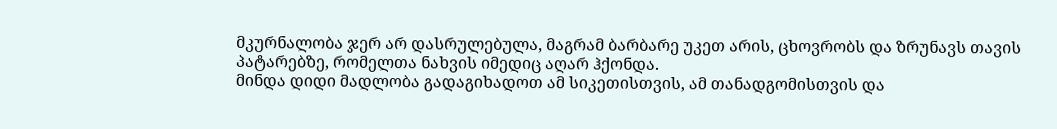მკურნალობა ჯერ არ დასრულებულა, მაგრამ ბარბარე უკეთ არის, ცხოვრობს და ზრუნავს თავის პატარებზე, რომელთა ნახვის იმედიც აღარ ჰქონდა.
მინდა დიდი მადლობა გადაგიხადოთ ამ სიკეთისთვის, ამ თანადგომისთვის და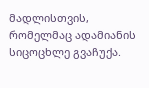მადლისთვის, რომელმაც ადამიანის სიცოცხლე გვაჩუქა.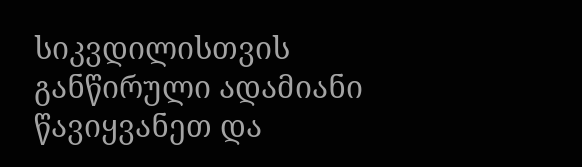სიკვდილისთვის განწირული ადამიანი წავიყვანეთ და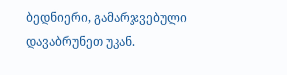ბედნიერი, გამარჯვებული დავაბრუნეთ უკან.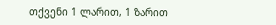თქვენი 1 ლარით, 1 ზარით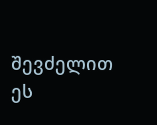შევძელით ეს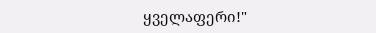ყველაფერი!"